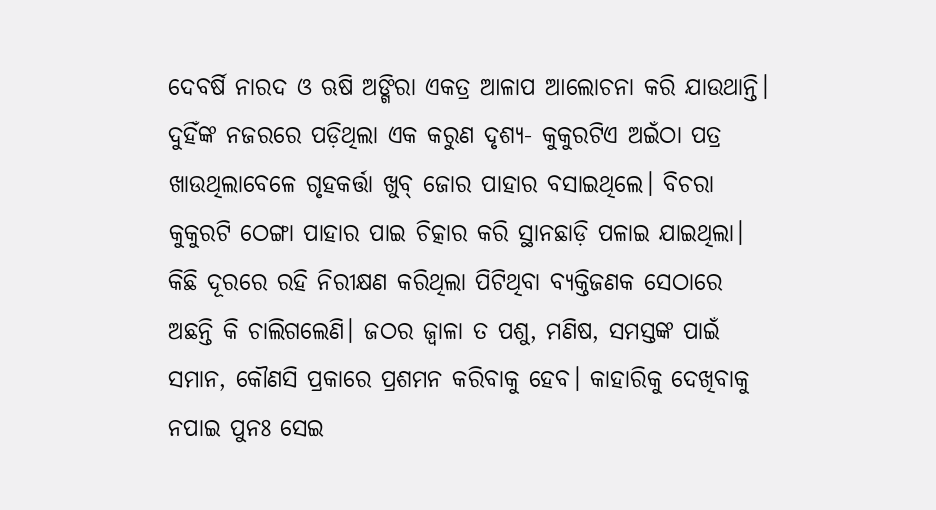ଦେବର୍ଷି ନାରଦ ଓ ଋଷି ଅଙ୍ଗିରା ଏକତ୍ର ଆଳାପ ଆଲୋଚନା କରି ଯାଉଥାନ୍ତି। ଦୁହିଁଙ୍କ ନଜରରେ ପଡ଼ିଥିଲା ଏକ କରୁଣ ଦୃଶ୍ୟ- କୁକୁରଟିଏ ଅଇଁଠା ପତ୍ର ଖାଉଥିଲାବେଳେ ଗୃହକର୍ତ୍ତା ଖୁବ୍ ଜୋର ପାହାର ବସାଇଥିଲେ। ବିଚରା କୁକୁରଟି ଠେଙ୍ଗା ପାହାର ପାଇ ଚିତ୍କାର କରି ସ୍ଥାନଛାଡ଼ି ପଳାଇ ଯାଇଥିଲା। କିଛି ଦୂରରେ ରହି ନିରୀକ୍ଷଣ କରିଥିଲା ପିଟିଥିବା ବ୍ୟକ୍ତିଜଣକ ସେଠାରେ ଅଛନ୍ତି କି ଚାଲିଗଲେଣି। ଜଠର ଜ୍ବାଳା ତ ପଶୁ, ମଣିଷ, ସମସ୍ତଙ୍କ ପାଇଁ ସମାନ, କୌଣସି ପ୍ରକାରେ ପ୍ରଶମନ କରିବାକୁ ହେବ। କାହାରିକୁ ଦେଖିବାକୁ ନପାଇ ପୁନଃ ସେଇ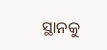ସ୍ଥାନକୁ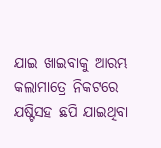ଯାଇ ଖାଇବାକୁ ଆରମ୍ଭ କଲାମାତ୍ରେ ନିକଟରେ ଯଷ୍ଟିସହ ଛପି ଯାଇଥିବା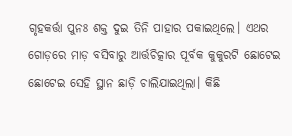ଗୃହକର୍ତ୍ତା ପୁନଃ ଶକ୍ତ ଦୁଇ ତିନି ପାହାର ପକାଇଥିଲେ। ଏଥର ଗୋଡ଼ରେ ମାଡ଼ ବସିବାରୁ ଆର୍ତ୍ତଚିତ୍କାର ପୂର୍ବକ କୁକୁରଟି ଛୋଟେଇ ଛୋଟେଇ ସେହି ସ୍ଥାନ ଛାଡ଼ି ଚାଲିଯାଇଥିଲା। କିଛି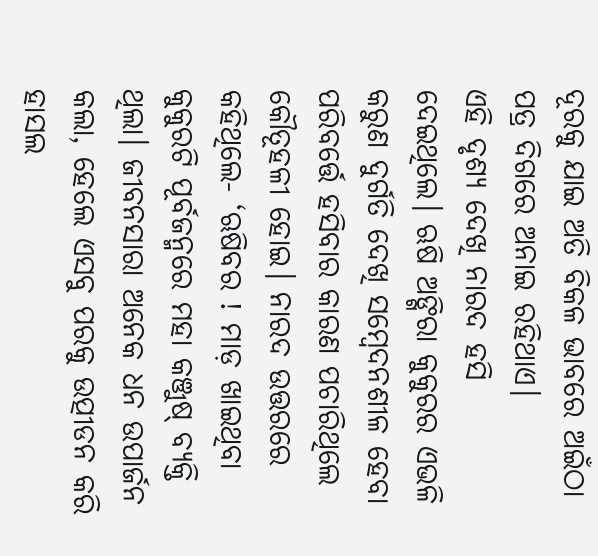ଦୂରକୁ ଯାଇ ଅତି ବିକଳ ଭାବରେ ଅଇଁଠା ପତ୍ର ଦିଗରେ ଅନାଇ ରହିଥାଏ।
ଏହି ଦୃଶ୍ୟ ଦେଖି ନାରଦ ହସି ଦେଇଥିଲେ। ଋଷି ଅଙ୍ଗିରା କୁକୁରର ଏଭଳି କରୁଣ ଦୁର୍ଗତି ଦେଖି ସମ୍ବେଦନଶୀଳ ହେବା ପରିବର୍ତ୍ତେ ହସିବାର କାରଣ ପଚାରିଥିଲେ କୌତୂହଳୀ ହୋଇ। ନାରଦ ଉତ୍ତରରେ କହିଥିଲେ- ‘ଋଷିବର ! ମାଡ଼ ଖାଇଥିବା କୁକୁରଟି ପୂର୍ବଜନ୍ମରେ ମହା କଞ୍ଜୁଷ୍ ବ୍ୟକ୍ତି ଥିଲା। ଜୀବନସାରା ଅନେକ ଧନ ଉପାର୍ଜନ କଲା, ହେଲେ ଏସବୁ ପରକୁ ଉତ୍ପୀଡନ କରି ହାସଲ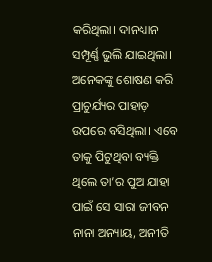କରିଥିଲା। ଦାନଧ୍ୟାନ ସମ୍ପୂର୍ଣ୍ଣ ଭୁଲି ଯାଇଥିଲା। ଅନେକଙ୍କୁ ଶୋଷଣ କରି ପ୍ରାଚୁର୍ଯ୍ୟର ପାହାଡ଼ ଉପରେ ବସିଥିଲା। ଏବେ ତାକୁ ପିଟୁଥିବା ବ୍ୟକ୍ତି ଥିଲେ ତା’ର ପୁଅ ଯାହା ପାଇଁ ସେ ସାରା ଜୀବନ ନାନା ଅନ୍ୟାୟ, ଅନୀତି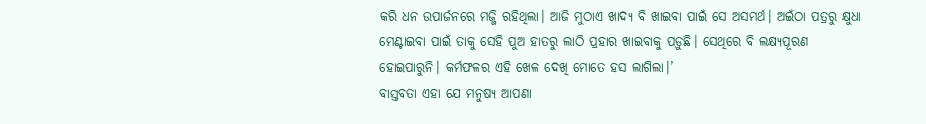କରି ଧନ ଉପାର୍ଜନରେ ମଜ୍ଜି ରହିଥିଲା। ଆଜି ମୁଠାଏ ଖାଦ୍ୟ ବି ଖାଇବା ପାଇଁ ସେ ଅସମର୍ଥ। ଅଇଁଠା ପତ୍ରରୁ କ୍ଷୁଧା ମେଣ୍ଟାଇବା ପାଇଁ ତାକୁ ସେହି ପୁଅ ହାତରୁ ଲାଠି ପ୍ରହାର ଖାଇବାକୁ ପଡ଼ୁଛି। ସେଥିରେ ବି ଲକ୍ଷ୍ୟପୂରଣ ହୋଇପାରୁନି। କର୍ମଫଳର ଏହି ଖେଳ ଦେଖି ମୋତେ ହସ ଲାଗିଲା।’
ବାସ୍ତବତା ଏହା ଯେ ମନୁଷ୍ୟ ଆପଣା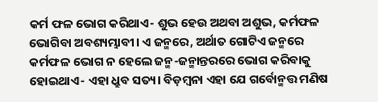କର୍ମ ଫଳ ଭୋଗ କରିଥାଏ- ଶୁଭ ହେଉ ଅଥବା ଅଶୁଭ, କର୍ମଫଳ ଭୋଗିବା ଅବଶ୍ୟମ୍ଭାବୀ। ଏ ଜନ୍ମରେ, ଅର୍ଥାତ ଗୋଟିଏ ଜନ୍ମରେ କର୍ମଫଳ ଭୋଗ ନ ହେଲେ ଜନ୍ମ-ଜନ୍ମାନ୍ତରରେ ଭୋଗ କରିବାକୁ ହୋଇଥାଏ- ଏହା ଧ୍ରୁବ ସତ୍ୟ। ବିଡ଼ମ୍ବନା ଏହା ଯେ ଗର୍ବୋନ୍ମତ୍ତ ମଣିଷ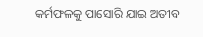କର୍ମଫଳକୁ ପାସୋରି ଯାଇ ଅତୀବ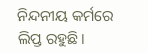ନିନ୍ଦନୀୟ କର୍ମରେ ଲିପ୍ତ ରହୁଛି।